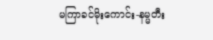မကြာခင်မိုးကောင်း-နမ္မတီး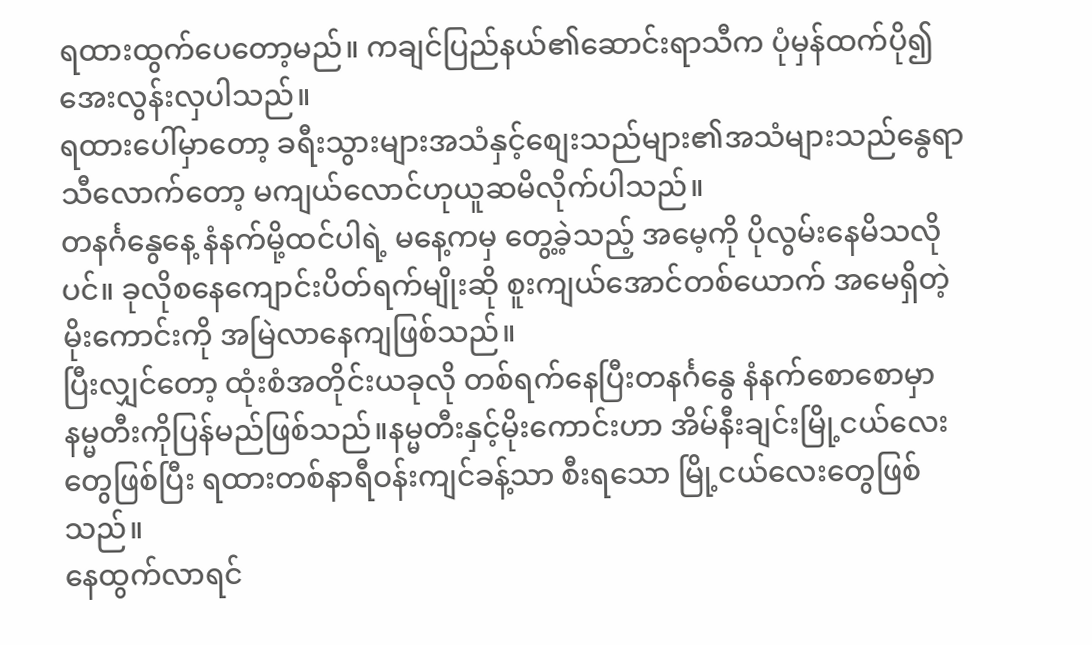ရထားထွက်ပေတော့မည်။ ကချင်ပြည်နယ်၏ဆောင်းရာသီက ပုံမှန်ထက်ပို၍အေးလွန်းလှပါသည်။
ရထားပေါ်မှာတော့ ခရီးသွားများအသံနှင့်စျေးသည်များ၏အသံများသည်နွေရာသီလောက်တော့ မကျယ်လောင်ဟုယူဆမိလိုက်ပါသည်။
တနင်္ဂနွေနေ့ နံနက်မို့ထင်ပါရဲ့ မနေ့ကမှ တွေ့ခဲ့သည့် အမေ့ကို ပိုလွမ်းနေမိသလိုပင်။ ခုလိုစနေကျောင်းပိတ်ရက်မျိုးဆို စူးကျယ်အောင်တစ်ယောက် အမေရှိတဲ့ မိုးကောင်းကို အမြဲလာနေကျဖြစ်သည်။
ပြီးလျှင်တော့ ထုံးစံအတိုင်းယခုလို တစ်ရက်နေပြီးတနင်္ဂနွေ နံနက်စောစောမှာ နမ္မတီးကိုပြန်မည်ဖြစ်သည်။နမ္မတီးနှင့်မိုးကောင်းဟာ အိမ်နီးချင်းမြို့ငယ်လေးတွေဖြစ်ပြီး ရထားတစ်နာရီဝန်းကျင်ခန့်သာ စီးရသော မြို့ငယ်လေးတွေဖြစ်သည်။
နေထွက်လာရင်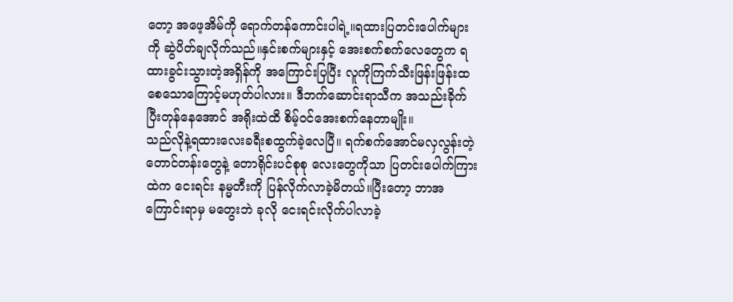တော့ အဖေ့အိမ်ကို ရောက်တန်ကောင်းပါရဲ့။ရထားပြတင်းပေါက်များကို ဆွဲပိတ်ချလိုက်သည်။နှင်းစက်များနှင့် အေးစက်စက်လေတွေက ရထားခွင်းသွားတဲ့အရှိန်ကို အကြောင်းပြပြီး လူကိုကြက်သီးဖြန်းဖြန်းထစေသောကြောင့်မဟုတ်ပါလား။ ဒီဘက်ဆောင်းရာသီက အသည်းခိုက်ပြီးတုန်နေအောင် အရိုးထဲထိ စိမ့်ဝင်အေးစက်နေတာမျိုး။
သည်လိုနဲ့ရထားလေးခရီးစထွက်ခဲ့လေပြီ။ ရက်စက်အောင်မလှလွန်းတဲ့ တောင်တန်းတွေနဲ့ တောရိုင်းပင်စုစု လေးတွေကိုသာ ပြတင်းပေါက်ကြားထဲက ငေးရင်း နမ္မတီးကို ပြန်လိုက်လာခဲ့မိတယ်။ပြီးတော့ ဘာအကြောင်းရာမှ မတွေးဘဲ ခုလို ငေးရင်းလိုက်ပါလာခဲ့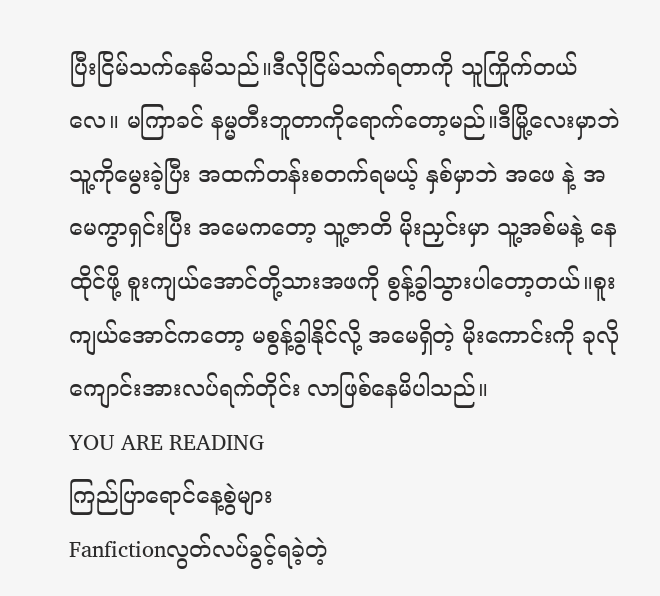ပြီးငြိမ်သက်နေမိသည်။ဒီလိုငြိမ်သက်ရတာကို သူကြိုက်တယ်လေ။ မကြာခင် နမ္မတီးဘူတာကိုရောက်တော့မည်။ဒီမြို့လေးမှာဘဲ သူ့ကိုမွေးခဲ့ပြီး အထက်တန်းစတက်ရမယ့် နှစ်မှာဘဲ အဖေ နဲ့ အမေကွာရှင်းပြီး အမေကတော့ သူ့ဇာတိ မိုးညှင်းမှာ သူ့အစ်မနဲ့ နေထိုင်ဖို့ စူးကျယ်အောင်တို့သားအဖကို စွန့်ခွါသွားပါတော့တယ်။စူးကျယ်အောင်ကတော့ မစွန့်ခွါနိုင်လို့ အမေရှိတဲ့ မိုးကောင်းကို ခုလို ကျောင်းအားလပ်ရက်တိုင်း လာဖြစ်နေမိပါသည်။
YOU ARE READING
ကြည်ပြာရောင်နေ့စွဲများ
Fanfictionလွတ်လပ်ခွင့်ရခဲ့တဲ့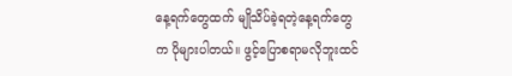နေ့ရက်တွေထက် မျိုသိပ်ခဲ့ရတဲ့နေ့ရက်တွေက ပိုများပါတယ်။ ဖွင့်ပြောစရာမလိုဘူးထင်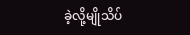ခဲ့လို့မျိုသိပ်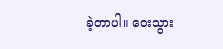ခဲ့တာပါ။ ဝေးသွား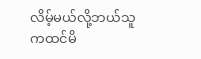လိမ့်မယ်လို့ဘယ်သူကထင်မိ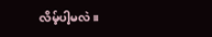လိမ့်ပါ့မလဲ။